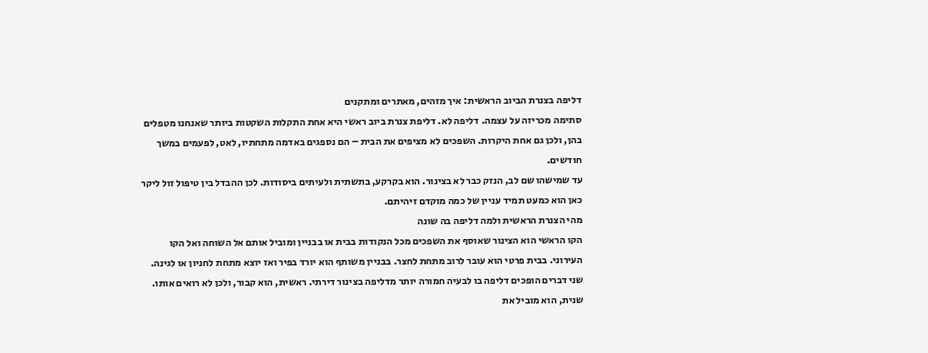דליפה בצנרת הביוב הראשית: איך מזהים, מאתרים ומתקנים
סתימה מכריזה על עצמה. דליפה לא. דליפת צנרת ביוב ראשי היא אחת התקלות השקטות ביותר שאנחנו מטפלים בהן, ולכן גם אחת היקרות. השפכים לא מציפים את הבית – הם נספגים באדמה מתחתיו, לאט, לפעמים במשך חודשים.
עד שמישהו שם לב, הנזק כבר לא בצינור. הוא בקרקע, בתשתית ולעיתים ביסודות. לכן ההבדל בין טיפול זול ליקר כאן הוא כמעט תמיד עניין של כמה מוקדם זיהיתם.
מהי הצנרת הראשית ולמה דליפה בה שונה
הקו הראשי הוא הצינור שאוסף את השפכים מכל הנקודות בבית או בבניין ומוביל אותם אל השוחה ואל הקו העירוני. בבית פרטי הוא עובר לרוב מתחת לחצר. בבניין משותף הוא יורד בפיר ואז יוצא מתחת לחניון או לגינה.
שני דברים הופכים דליפה בו לבעיה חמורה יותר מדליפה בצינור דירתי. ראשית, הוא קבור, ולכן לא רואים אותו. שנית, הוא מוביל את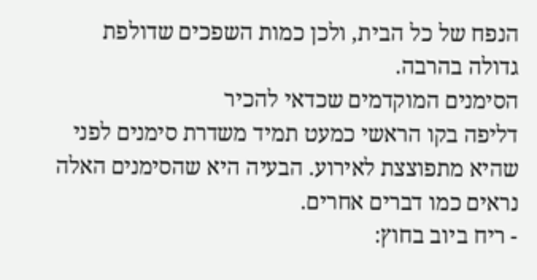הנפח של כל הבית, ולכן כמות השפכים שדולפת גדולה בהרבה.
הסימנים המוקדמים שכדאי להכיר
דליפה בקו הראשי כמעט תמיד משדרת סימנים לפני שהיא מתפוצצת לאירוע. הבעיה היא שהסימנים האלה נראים כמו דברים אחרים.
- ריח ביוב בחוץ: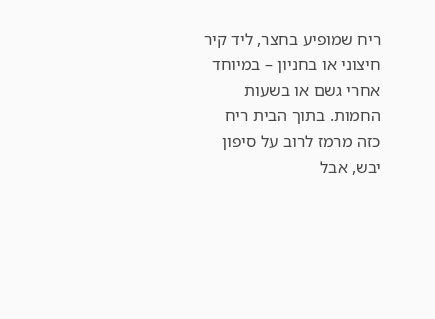ריח שמופיע בחצר, ליד קיר חיצוני או בחניון – במיוחד אחרי גשם או בשעות החמות. בתוך הבית ריח כזה מרמז לרוב על סיפון יבש, אבל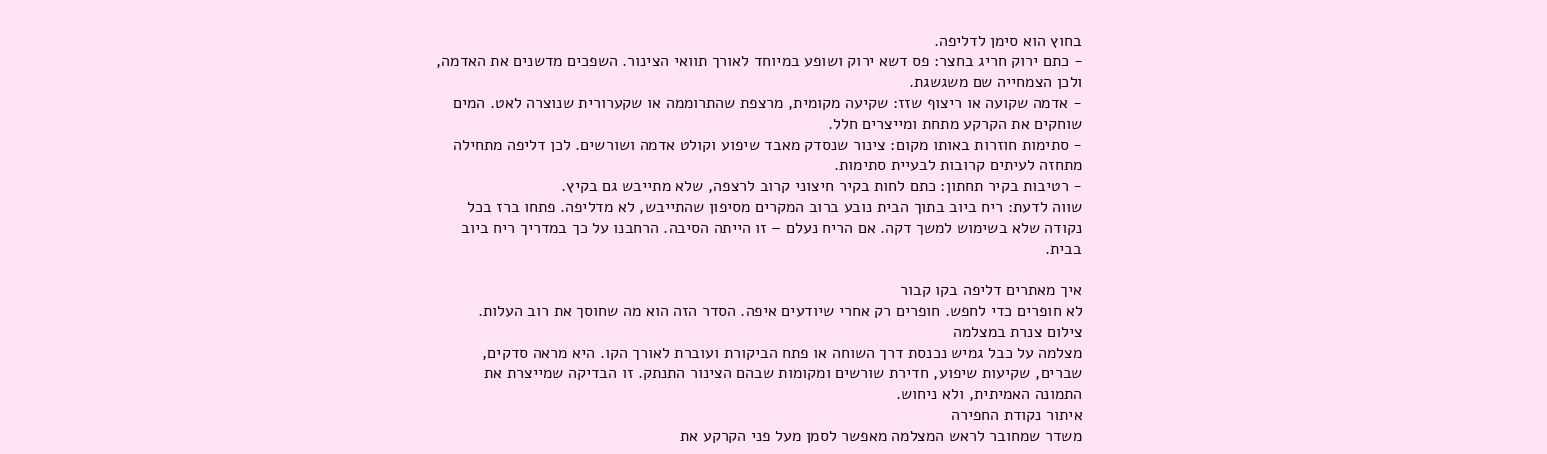בחוץ הוא סימן לדליפה.
- כתם ירוק חריג בחצר: פס דשא ירוק ושופע במיוחד לאורך תוואי הצינור. השפכים מדשנים את האדמה, ולכן הצמחייה שם משגשגת.
- אדמה שקועה או ריצוף שזז: שקיעה מקומית, מרצפת שהתרוממה או שקערורית שנוצרה לאט. המים שוחקים את הקרקע מתחת ומייצרים חלל.
- סתימות חוזרות באותו מקום: צינור שנסדק מאבד שיפוע וקולט אדמה ושורשים. לכן דליפה מתחילה מתחזה לעיתים קרובות לבעיית סתימות.
- רטיבות בקיר תחתון: כתם לחות בקיר חיצוני קרוב לרצפה, שלא מתייבש גם בקיץ.
שווה לדעת: ריח ביוב בתוך הבית נובע ברוב המקרים מסיפון שהתייבש, לא מדליפה. פתחו ברז בכל נקודה שלא בשימוש למשך דקה. אם הריח נעלם – זו הייתה הסיבה. הרחבנו על כך במדריך ריח ביוב בבית.

איך מאתרים דליפה בקו קבור
לא חופרים כדי לחפש. חופרים רק אחרי שיודעים איפה. הסדר הזה הוא מה שחוסך את רוב העלות.
צילום צנרת במצלמה
מצלמה על כבל גמיש נכנסת דרך השוחה או פתח הביקורת ועוברת לאורך הקו. היא מראה סדקים, שברים, שקיעות שיפוע, חדירת שורשים ומקומות שבהם הצינור התנתק. זו הבדיקה שמייצרת את התמונה האמיתית, ולא ניחוש.
איתור נקודת החפירה
משדר שמחובר לראש המצלמה מאפשר לסמן מעל פני הקרקע את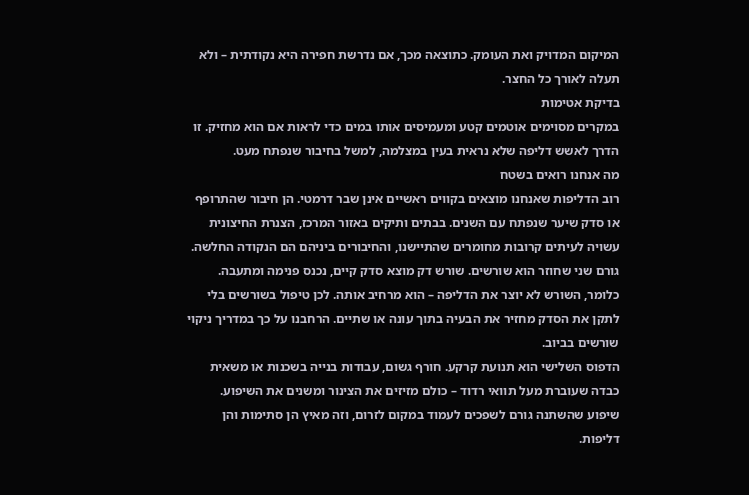המיקום המדויק ואת העומק. כתוצאה מכך, אם נדרשת חפירה היא נקודתית – ולא תעלה לאורך כל החצר.
בדיקת אטימות
במקרים מסוימים אוטמים קטע ומעמיסים אותו במים כדי לראות אם הוא מחזיק. זו הדרך לאשש דליפה שלא נראית בעין במצלמה, למשל בחיבור שנפתח מעט.
מה אנחנו רואים בשטח
רוב הדליפות שאנחנו מוצאים בקווים ראשיים אינן שבר דרמטי. הן חיבור שהתרופף או סדק שיער שנפתח עם השנים. בבתים ותיקים באזור המרכז, הצנרת החיצונית עשויה לעיתים קרובות מחומרים שהתיישנו, והחיבורים ביניהם הם הנקודה החלשה.
גורם שני שחוזר הוא שורשים. שורש דק מוצא סדק קיים, נכנס פנימה ומתעבה. כלומר, השורש לא יוצר את הדליפה – הוא מרחיב אותה. לכן טיפול בשורשים בלי לתקן את הסדק מחזיר את הבעיה בתוך עונה או שתיים. הרחבנו על כך במדריך ניקוי שורשים בביוב.
הדפוס השלישי הוא תנועת קרקע. חורף גשום, עבודות בנייה בשכנות או משאית כבדה שעוברת מעל תוואי רדוד – כולם מזיזים את הצינור ומשנים את השיפוע. שיפוע שהשתנה גורם לשפכים לעמוד במקום לזרום, וזה מאיץ הן סתימות והן דליפות.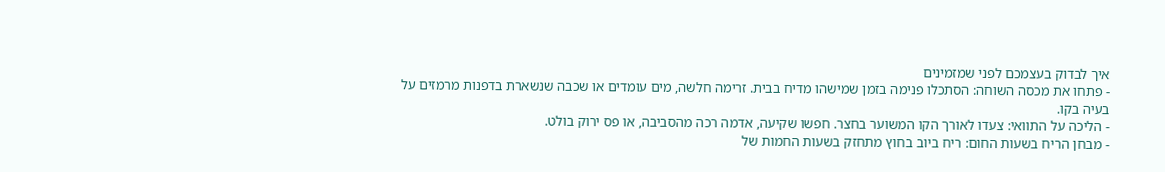איך לבדוק בעצמכם לפני שמזמינים
- פתחו את מכסה השוחה: הסתכלו פנימה בזמן שמישהו מדיח בבית. זרימה חלשה, מים עומדים או שכבה שנשארת בדפנות מרמזים על בעיה בקו.
- הליכה על התוואי: צעדו לאורך הקו המשוער בחצר. חפשו שקיעה, אדמה רכה מהסביבה, או פס ירוק בולט.
- מבחן הריח בשעות החום: ריח ביוב בחוץ מתחזק בשעות החמות של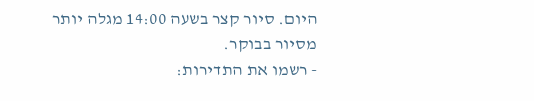היום. סיור קצר בשעה 14:00 מגלה יותר מסיור בבוקר.
- רשמו את התדירות: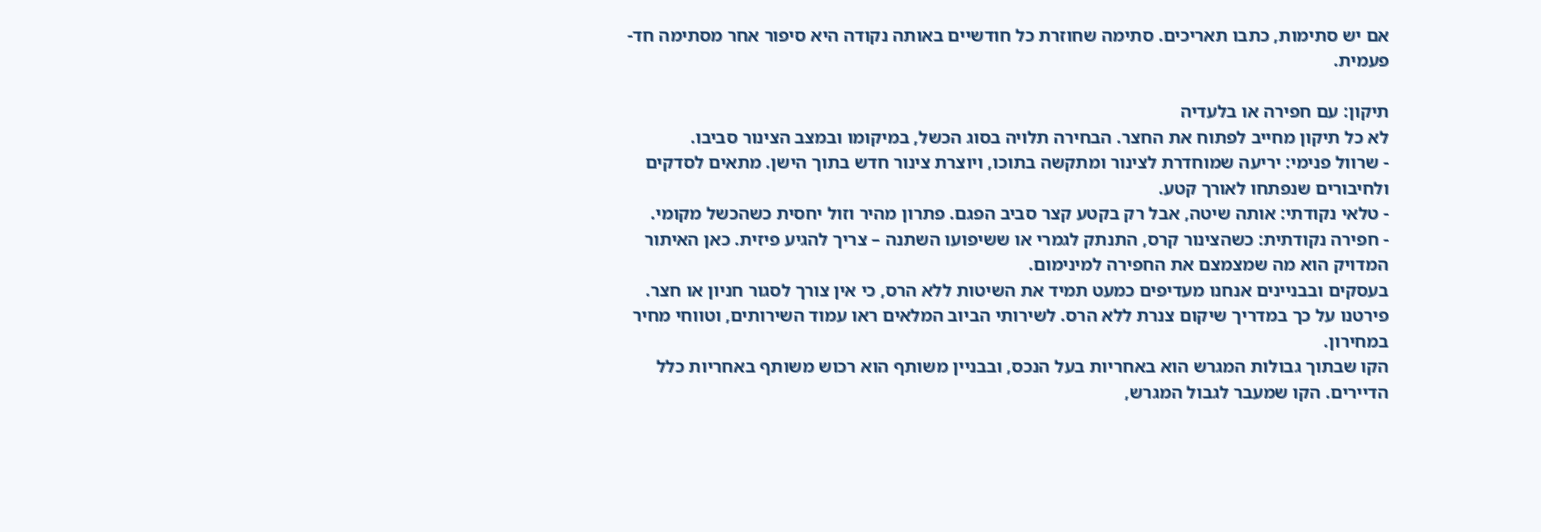אם יש סתימות, כתבו תאריכים. סתימה שחוזרת כל חודשיים באותה נקודה היא סיפור אחר מסתימה חד-פעמית.

תיקון: עם חפירה או בלעדיה
לא כל תיקון מחייב לפתוח את החצר. הבחירה תלויה בסוג הכשל, במיקומו ובמצב הצינור סביבו.
- שרוול פנימי: יריעה שמוחדרת לצינור ומתקשה בתוכו, ויוצרת צינור חדש בתוך הישן. מתאים לסדקים ולחיבורים שנפתחו לאורך קטע.
- טלאי נקודתי: אותה שיטה, אבל רק בקטע קצר סביב הפגם. פתרון מהיר וזול יחסית כשהכשל מקומי.
- חפירה נקודתית: כשהצינור קרס, התנתק לגמרי או ששיפועו השתנה – צריך להגיע פיזית. כאן האיתור המדויק הוא מה שמצמצם את החפירה למינימום.
בעסקים ובבניינים אנחנו מעדיפים כמעט תמיד את השיטות ללא הרס, כי אין צורך לסגור חניון או חצר. פירטנו על כך במדריך שיקום צנרת ללא הרס. לשירותי הביוב המלאים ראו עמוד השירותים, וטווחי מחיר במחירון.
הקו שבתוך גבולות המגרש הוא באחריות בעל הנכס, ובבניין משותף הוא רכוש משותף באחריות כלל הדיירים. הקו שמעבר לגבול המגרש,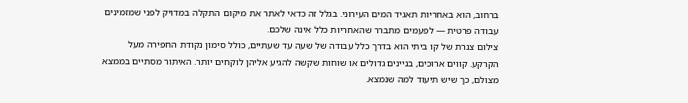ברחוב, הוא באחריות תאגיד המים העירוני. בגלל זה כדאי לאתר את מיקום התקלה במדויק לפני שמזמינים עבודה פרטית — לפעמים מתברר שהאחריות כלל אינה שלכם.
צילום צנרת של קו ביתי הוא בדרך כלל עבודה של שעה עד שעתיים, כולל סימון נקודת החפירה מעל הקרקע. קווים ארוכים, בניינים גדולים או שוחות שקשה להגיע אליהן לוקחים יותר. האיתור מסתיים בממצא מצולם, כך שיש תיעוד למה שנמצא.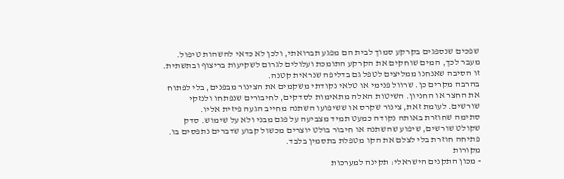שפכים שנספגים בקרקע סמוך לבית הם מפגע תברואתי, ולכן לא כדאי להשהות טיפול. מעבר לכך, המים שוחקים את הקרקע התומכת ועלולים לגרום לשקיעות בריצוף ובתשתית. זו הסיבה שאנחנו ממליצים לטפל גם בדליפה שנראית קטנה.
בהרבה מקרים כן. שרוול פנימי או טלאי נקודתי משקמים את הצינור מבפנים, בלי לפתוח את החצר או החניון. השיטות האלה מתאימות לסדקים, לחיבורים שנפתחו ולנזקי שורשים. לעומת זאת, צינור שקרס או ששיפועו השתנה מחייב הגעה פיזית אליו.
סתימה שחוזרת באותה נקודה כמעט תמיד מצביעה על פגם מבני ולא על שימוש. סדק שקולט שורשים, שיפוע שהשתנה או חיבור בולט יוצרים מכשול קבוע שדברים נתפסים בו. פתיחה חוזרת בלי לצלם את הקו מטפלת בתסמין בלבד.
מקורות
- מכון התקנים הישראלי: תקינה למערכות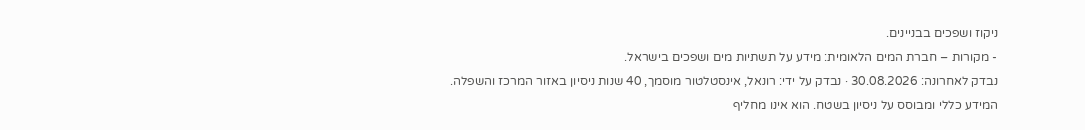ניקוז ושפכים בבניינים.
- מקורות – חברת המים הלאומית: מידע על תשתיות מים ושפכים בישראל.
נבדק לאחרונה: 30.08.2026 · נבדק על ידי: רונאל, אינסטלטור מוסמך, 40 שנות ניסיון באזור המרכז והשפלה.
המידע כללי ומבוסס על ניסיון בשטח. הוא אינו מחליף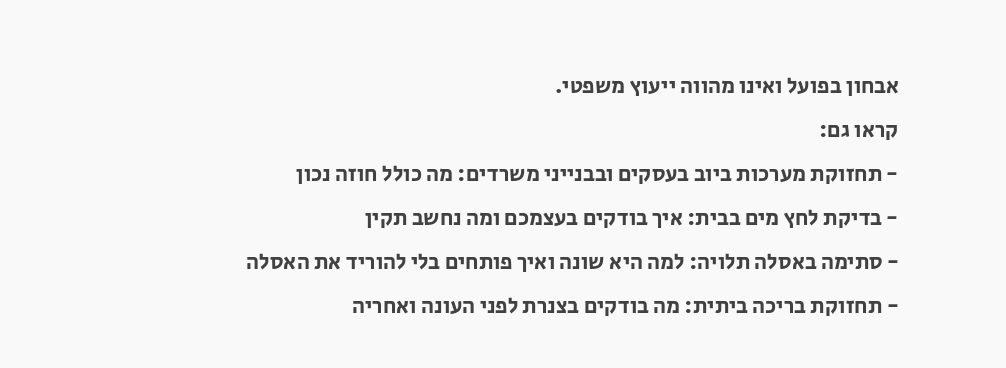אבחון בפועל ואינו מהווה ייעוץ משפטי.
קראו גם:
- תחזוקת מערכות ביוב בעסקים ובבנייני משרדים: מה כולל חוזה נכון
- בדיקת לחץ מים בבית: איך בודקים בעצמכם ומה נחשב תקין
- סתימה באסלה תלויה: למה היא שונה ואיך פותחים בלי להוריד את האסלה
- תחזוקת בריכה ביתית: מה בודקים בצנרת לפני העונה ואחריה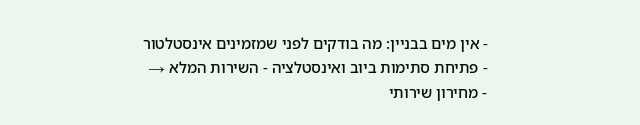- אין מים בבניין: מה בודקים לפני שמזמינים אינסטלטור
- פתיחת סתימות ביוב ואינסטלציה - השירות המלא →
- מחירון שירותי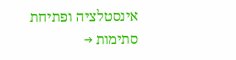אינסטלציה ופתיחת סתימות →